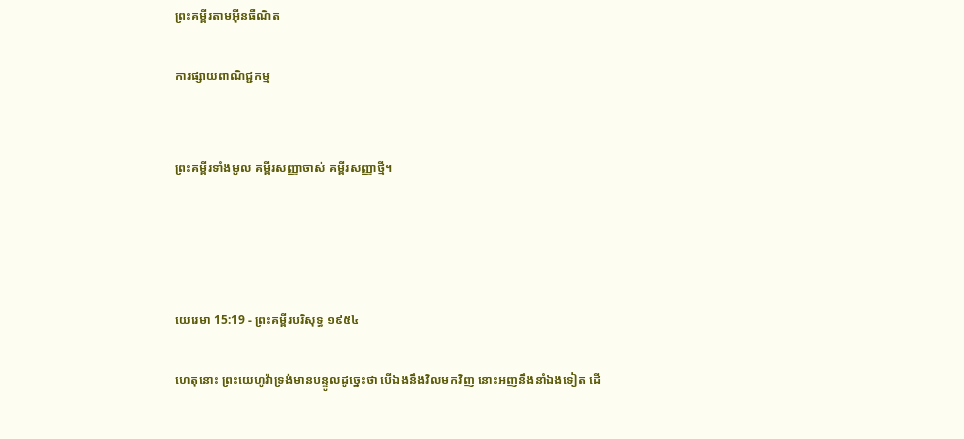ព្រះគម្ពីរតាមអ៊ីនធឺណិត

ការផ្សាយពាណិជ្ជកម្ម


ព្រះគម្ពីរទាំងមូល គម្ពីរសញ្ញាចាស់ គម្ពីរសញ្ញាថ្មី។




យេរេមា 15:19 - ព្រះគម្ពីរបរិសុទ្ធ ១៩៥៤

ហេតុនោះ ព្រះ‌យេហូវ៉ាទ្រង់មានបន្ទូលដូច្នេះថា បើឯងនឹងវិលមកវិញ នោះអញនឹងនាំឯងទៀត ដើ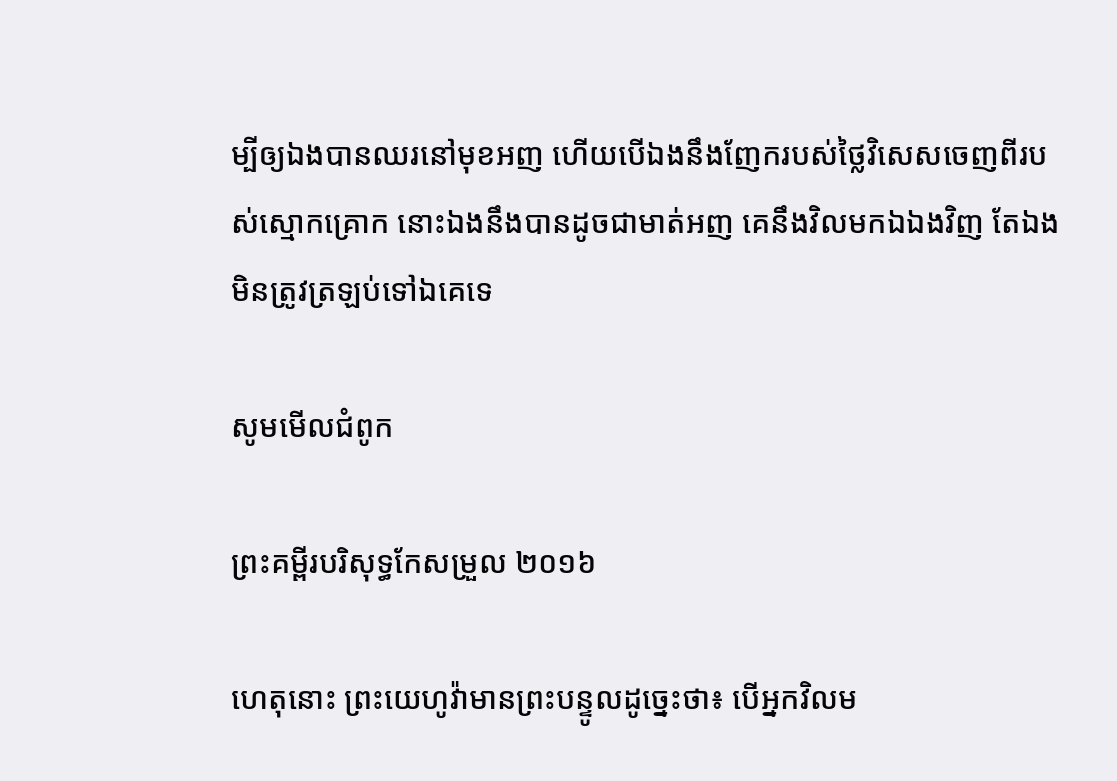ម្បីឲ្យឯងបានឈរនៅមុខអញ ហើយបើឯងនឹងញែករបស់ថ្លៃវិសេសចេញពីរបស់ស្មោក‌គ្រោក នោះឯងនឹងបានដូចជាមាត់អញ គេនឹងវិលមកឯឯងវិញ តែឯងមិនត្រូវត្រឡប់ទៅឯគេទេ

សូមមើលជំពូក

ព្រះគម្ពីរបរិសុទ្ធកែសម្រួល ២០១៦

ហេតុនោះ ព្រះ‌យេហូវ៉ាមានព្រះ‌បន្ទូលដូច្នេះថា៖ បើអ្នកវិលម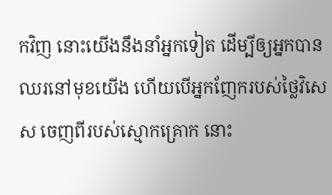កវិញ នោះយើងនឹងនាំអ្នកទៀត ដើម្បីឲ្យអ្នកបានឈរនៅមុខយើង ហើយបើអ្នកញែករបស់ថ្លៃវិសេស ចេញពីរបស់ស្មោក‌គ្រោក នោះ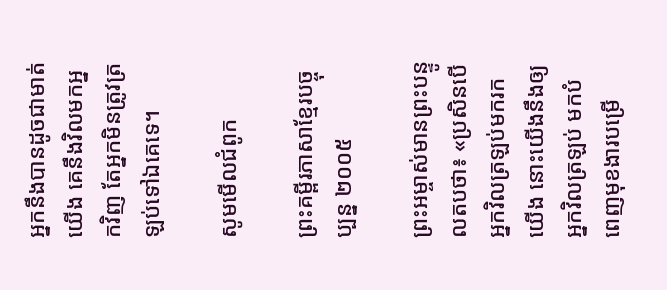អ្នកនឹងបានដូចជាមាត់យើង គេនឹងវិលមកអ្នកវិញ តែអ្នកមិនត្រូវត្រឡប់ទៅឯគេទេ។

សូមមើលជំពូក

ព្រះគម្ពីរភាសាខ្មែរបច្ចុប្បន្ន ២០០៥

ព្រះ‌អម្ចាស់មានព្រះ‌បន្ទូលតបថា៖ «ប្រសិនបើអ្នកវិលត្រឡប់មករកយើង នោះយើងនឹងឲ្យអ្នកវិលត្រឡប់ មកបំពេញមុខងារបម្រើ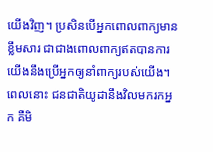យើងវិញ។ ប្រសិនបើអ្នកពោលពាក្យមានខ្លឹមសារ ជាជាងពោលពាក្យឥតបានការ យើងនឹងប្រើអ្នកឲ្យនាំពាក្យរបស់យើង។ ពេលនោះ ជន‌ជាតិយូដានឹងវិលមករកអ្នក គឺមិ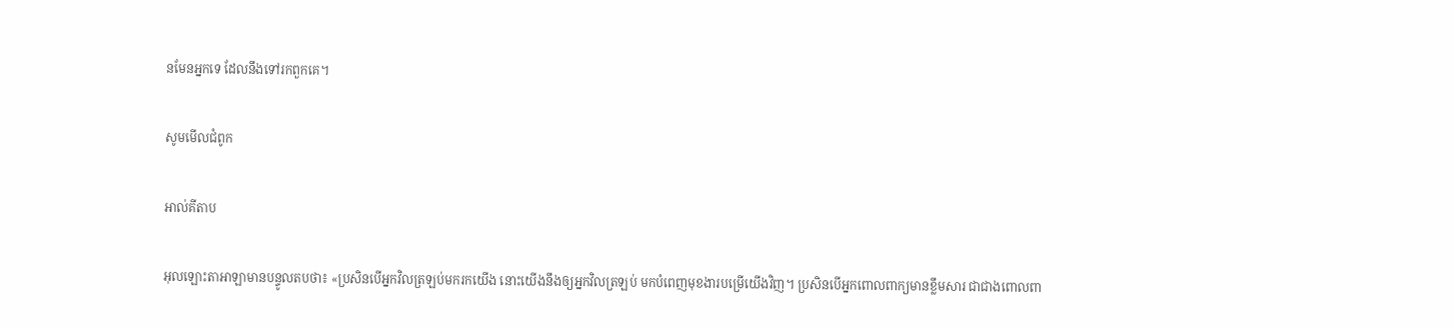នមែនអ្នកទេ ដែលនឹងទៅរកពួកគេ។

សូមមើលជំពូក

អាល់គីតាប

អុលឡោះ‌តាអាឡាមានបន្ទូលតបថា៖ «ប្រសិនបើអ្នកវិលត្រឡប់មករកយើង នោះយើងនឹងឲ្យអ្នកវិលត្រឡប់ មកបំពេញមុខ‌ងារបម្រើយើងវិញ។ ប្រសិនបើអ្នកពោលពាក្យមានខ្លឹមសារ ជាជាងពោលពា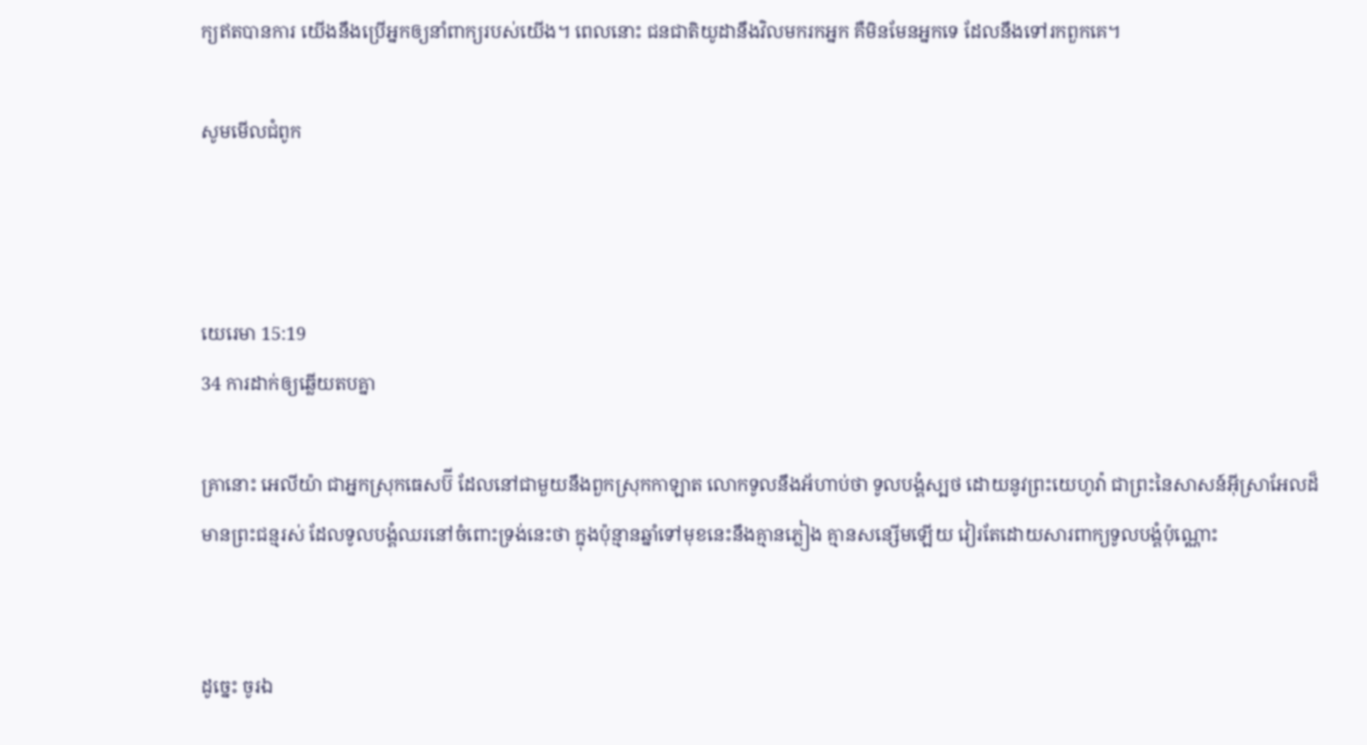ក្យឥតបានការ យើងនឹងប្រើអ្នកឲ្យនាំពាក្យរបស់យើង។ ពេលនោះ ជន‌ជាតិយូដានឹងវិលមករកអ្នក គឺមិនមែនអ្នកទេ ដែលនឹងទៅរកពួកគេ។

សូមមើលជំពូក



យេរេមា 15:19
34 ការដាក់ឲ្យឆ្លើយតបគ្នា

គ្រានោះ អេលីយ៉ា ជាអ្នកស្រុកធេសប៊ី ដែលនៅជាមួយនឹងពួកស្រុកកាឡាត លោកទូលនឹងអ័ហាប់ថា ទូលបង្គំស្បថ ដោយនូវព្រះ‌យេហូវ៉ា ជាព្រះនៃសាសន៍អ៊ីស្រាអែលដ៏មានព្រះ‌ជន្មរស់ ដែលទូលបង្គំឈរនៅចំពោះទ្រង់នេះថា ក្នុងប៉ុន្មានឆ្នាំទៅមុខនេះនឹងគ្មានភ្លៀង គ្មានសន្សើមឡើយ វៀរតែដោយ‌សារពាក្យទូលបង្គំប៉ុណ្ណោះ


ដូច្នេះ ចូរឯ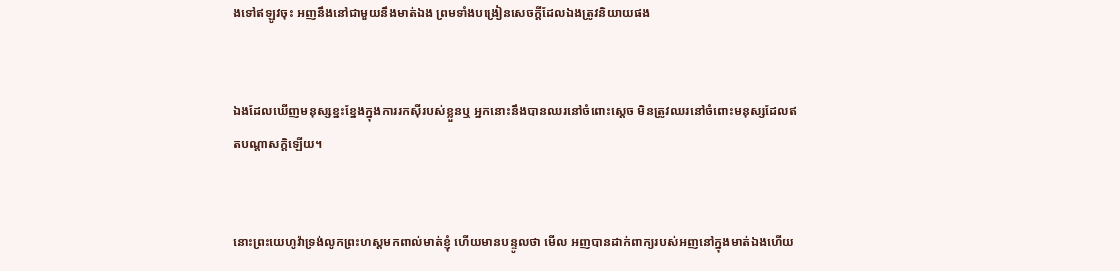ងទៅឥឡូវចុះ អញនឹងនៅជាមួយនឹងមាត់ឯង ព្រមទាំងបង្រៀនសេចក្ដីដែលឯងត្រូវនិយាយផង


ឯងដែលឃើញមនុស្សខ្នះ‌ខ្នែងក្នុងការរកស៊ីរបស់ខ្លួនឬ អ្នកនោះនឹងបានឈរនៅចំពោះស្តេច មិនត្រូវឈរនៅចំពោះមនុស្សដែលឥតបណ្តាសក្តិឡើយ។


នោះព្រះ‌យេហូវ៉ាទ្រង់លូកព្រះ‌ហស្តមកពាល់មាត់ខ្ញុំ ហើយមានបន្ទូលថា មើល អញបានដាក់ពាក្យរបស់អញនៅក្នុងមាត់ឯងហើយ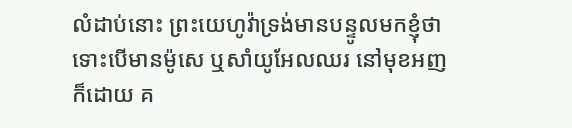លំដាប់នោះ ព្រះ‌យេហូវ៉ាទ្រង់មានបន្ទូលមកខ្ញុំថា ទោះបើមានម៉ូសេ ឬសាំយូ‌អែលឈរ នៅមុខអញក៏ដោយ គ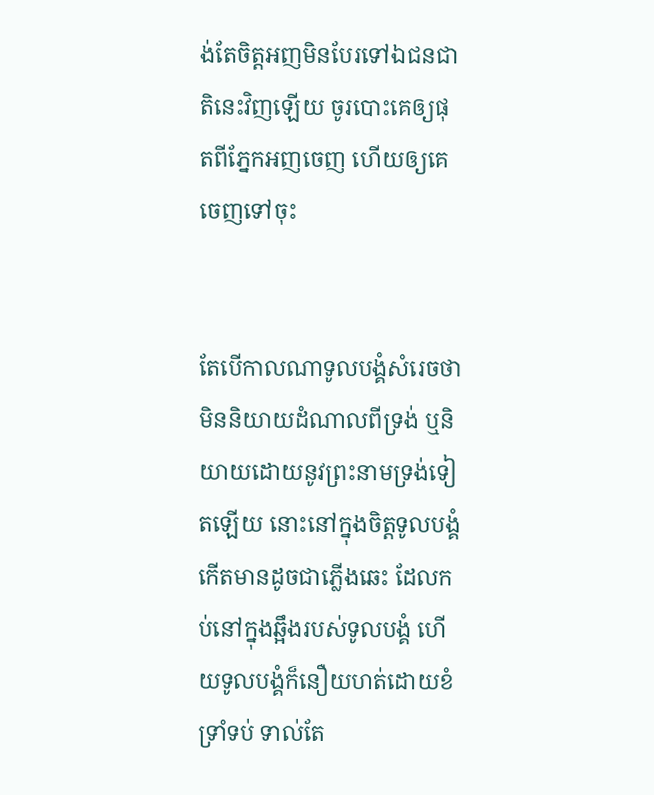ង់តែចិត្តអញមិនបែរទៅឯជន‌ជាតិនេះវិញឡើយ ចូរបោះគេឲ្យផុតពីភ្នែកអញចេញ ហើយឲ្យគេចេញទៅចុះ


តែបើកាលណាទូលបង្គំសំរេចថា មិននិយាយដំណាលពីទ្រង់ ឬនិយាយដោយនូវព្រះ‌នាមទ្រង់ទៀតឡើយ នោះនៅក្នុងចិត្តទូលបង្គំ កើតមានដូចជាភ្លើងឆេះ ដែលកប់នៅក្នុងឆ្អឹងរបស់ទូលបង្គំ ហើយទូលបង្គំក៏នឿយ‌ហត់ដោយខំទ្រាំទប់ ទាល់តែ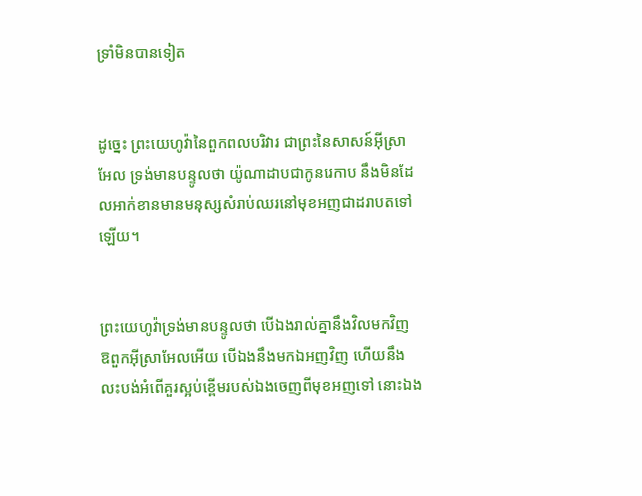ទ្រាំមិនបានទៀត


ដូច្នេះ ព្រះ‌យេហូវ៉ានៃពួកពល‌បរិវារ ជាព្រះនៃសាសន៍អ៊ីស្រាអែល ទ្រង់មានបន្ទូលថា យ៉ូណា‌ដាបជាកូនរេកាប នឹងមិនដែលអាក់‌ខានមានមនុស្សសំរាប់ឈរនៅមុខអញជាដរាបតទៅឡើយ។


ព្រះ‌យេហូវ៉ាទ្រង់មានបន្ទូលថា បើឯងរាល់គ្នានឹងវិលមកវិញ ឱពួកអ៊ីស្រាអែលអើយ បើឯងនឹងមកឯអញវិញ ហើយនឹងលះ‌បង់អំពើគួរស្អប់ខ្ពើមរបស់ឯងចេញពីមុខអញទៅ នោះឯង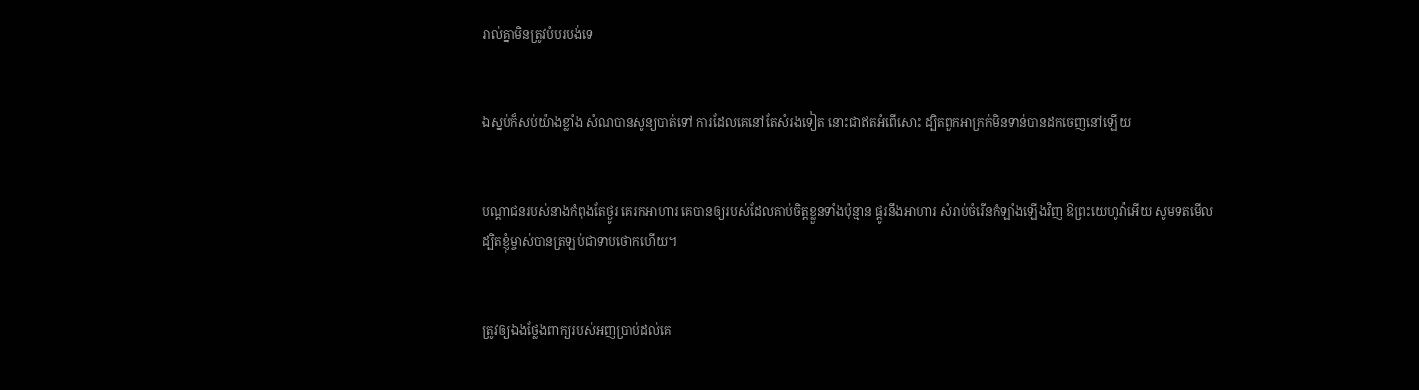រាល់គ្នាមិនត្រូវបំបរ‌បង់ទេ


ឯស្នប់ក៏សប់យ៉ាងខ្លាំង សំណបានសូន្យបាត់ទៅ ការដែលគេនៅតែសំរងទៀត នោះជាឥតអំពើសោះ ដ្បិតពួកអាក្រក់មិនទាន់បានដកចេញនៅឡើយ


បណ្តាជនរបស់នាងកំពុងតែថ្ងូរ គេរកអាហារ គេបានឲ្យរបស់ដែលគាប់ចិត្តខ្លួនទាំងប៉ុន្មាន ផ្តូរនឹងអាហារ សំរាប់ចំរើនកំឡាំងឡើងវិញ ឱព្រះ‌យេហូវ៉ាអើយ សូមទតមើល ដ្បិតខ្ញុំម្ចាស់បានត្រឡប់ជាទាបថោកហើយ។


ត្រូវឲ្យឯងថ្លែងពាក្យរបស់អញប្រាប់ដល់គេ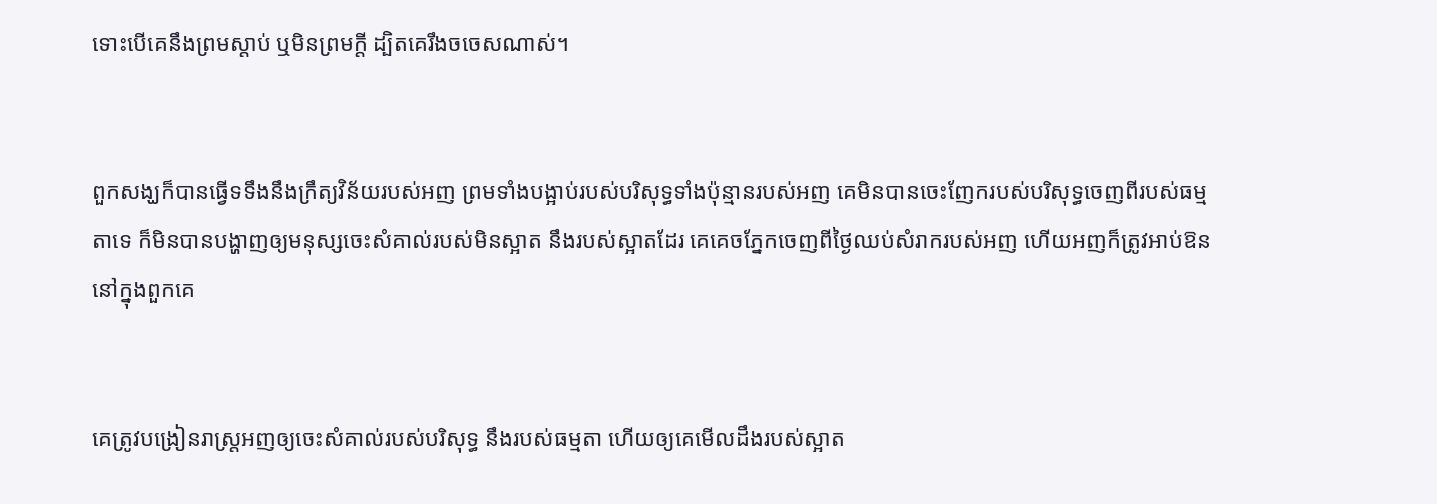ទោះបើគេនឹងព្រមស្តាប់ ឬមិនព្រមក្តី ដ្បិតគេរឹង‌ចចេសណាស់។


ពួកសង្ឃក៏បានធ្វើទទឹងនឹងក្រឹត្យ‌វិន័យរបស់អញ ព្រមទាំងបង្អាប់របស់បរិសុទ្ធទាំងប៉ុន្មានរបស់អញ គេមិនបានចេះញែករបស់បរិសុទ្ធចេញពីរបស់ធម្មតាទេ ក៏មិនបានបង្ហាញឲ្យមនុស្សចេះសំគាល់របស់មិនស្អាត នឹងរបស់ស្អាតដែរ គេគេចភ្នែកចេញពីថ្ងៃឈប់សំរាករបស់អញ ហើយអញក៏ត្រូវអាប់‌ឱននៅក្នុងពួកគេ


គេត្រូវបង្រៀនរាស្ត្រអញឲ្យចេះសំគាល់របស់បរិសុទ្ធ នឹងរបស់ធម្មតា ហើយឲ្យគេមើលដឹងរបស់ស្អាត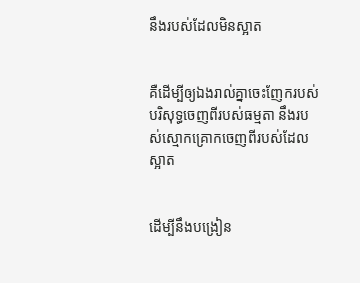នឹងរបស់ដែលមិនស្អាត


គឺដើម្បីឲ្យឯងរាល់គ្នាចេះញែករបស់បរិសុទ្ធចេញពីរបស់ធម្មតា នឹងរបស់ស្មោក‌គ្រោកចេញពីរបស់ដែលស្អាត


ដើម្បីនឹងបង្រៀន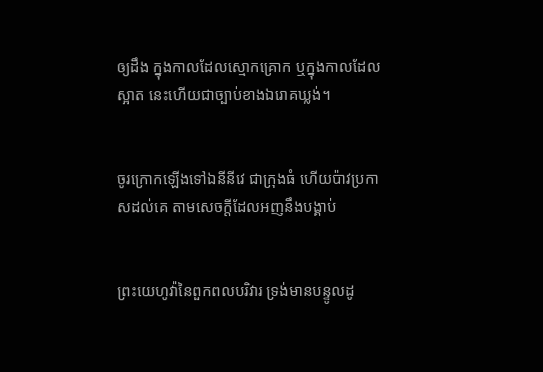ឲ្យដឹង ក្នុងកាលដែលស្មោក‌គ្រោក ឬក្នុងកាលដែលស្អាត នេះហើយជាច្បាប់ខាងឯរោគឃ្លង់។


ចូរក្រោកឡើងទៅឯនីនីវេ ជាក្រុងធំ ហើយប៉ាវប្រកាសដល់គេ តាមសេចក្ដីដែលអញនឹងបង្គាប់


ព្រះ‌យេហូវ៉ានៃពួកពល‌បរិវារ ទ្រង់មានបន្ទូលដូ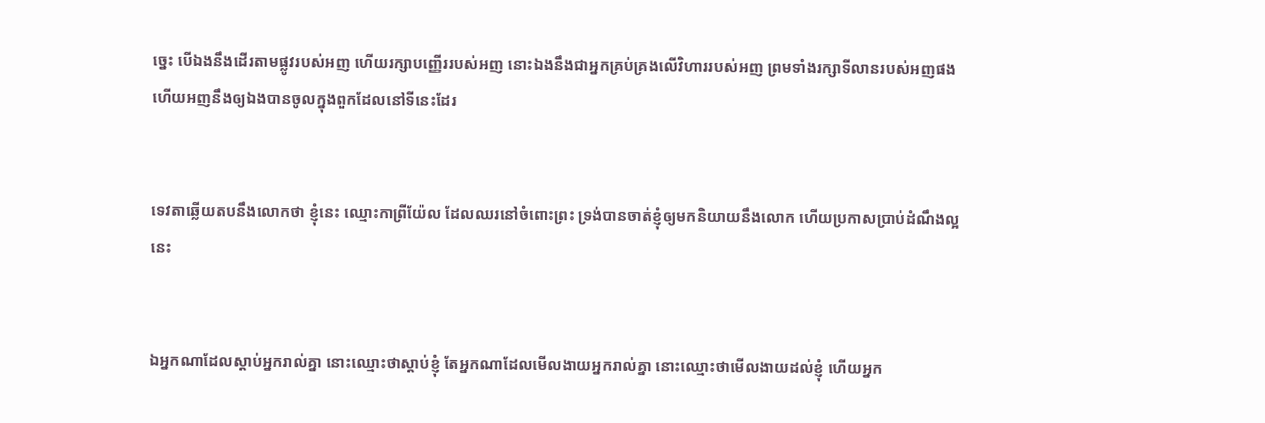ច្នេះ បើឯងនឹងដើរតាមផ្លូវរបស់អញ ហើយរក្សាបញ្ញើររបស់អញ នោះឯងនឹងជាអ្នកគ្រប់‌គ្រងលើវិហាររបស់អញ ព្រមទាំងរក្សាទីលានរបស់អញផង ហើយអញនឹងឲ្យឯងបានចូលក្នុងពួកដែលនៅទីនេះដែរ


ទេវតាឆ្លើយតបនឹងលោកថា ខ្ញុំនេះ ឈ្មោះកាព្រី‌យ៉ែល ដែលឈរនៅចំពោះព្រះ ទ្រង់បានចាត់ខ្ញុំឲ្យមកនិយាយនឹងលោក ហើយប្រកាសប្រាប់ដំណឹងល្អនេះ


ឯអ្នកណាដែលស្តាប់អ្នករាល់គ្នា នោះឈ្មោះថាស្តាប់ខ្ញុំ តែអ្នកណាដែលមើល‌ងាយអ្នករាល់គ្នា នោះឈ្មោះថាមើល‌ងាយដល់ខ្ញុំ ហើយអ្នក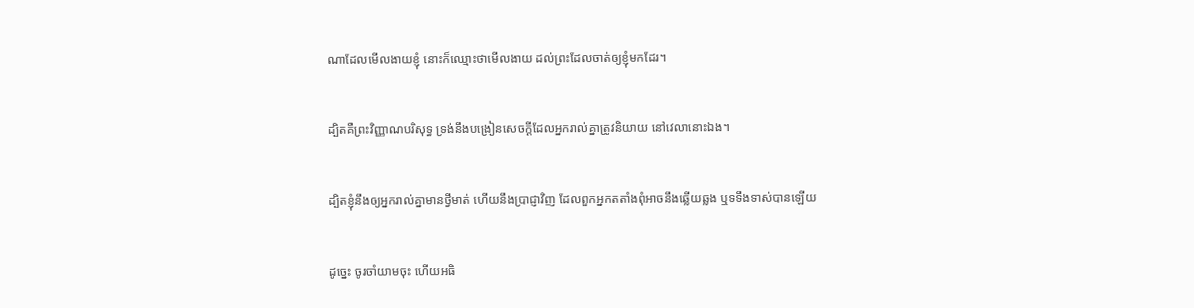ណាដែលមើល‌ងាយខ្ញុំ នោះក៏ឈ្មោះថាមើល‌ងាយ ដល់ព្រះដែលចាត់ឲ្យខ្ញុំមកដែរ។


ដ្បិតគឺព្រះ‌វិញ្ញាណបរិសុទ្ធ ទ្រង់នឹងបង្រៀនសេចក្ដីដែលអ្នករាល់គ្នាត្រូវនិយាយ នៅវេលានោះឯង។


ដ្បិតខ្ញុំនឹងឲ្យអ្នករាល់គ្នាមានថ្វីមាត់ ហើយនឹងប្រាជ្ញាវិញ ដែលពួកអ្នកតតាំងពុំអាចនឹងឆ្លើយឆ្លង ឬទទឹងទាស់បានឡើយ


ដូច្នេះ ចូរចាំយាមចុះ ហើយអធិ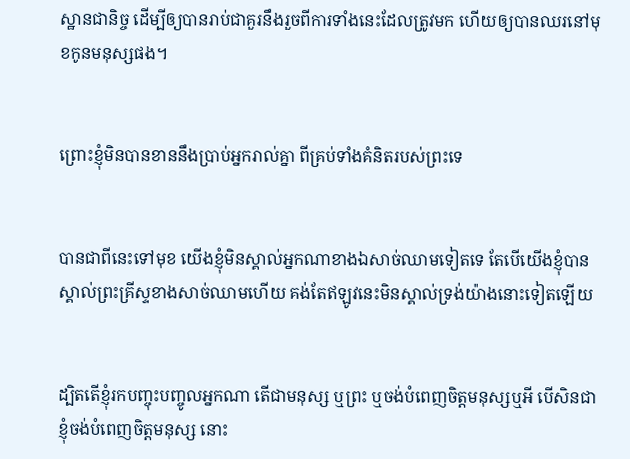ស្ឋានជានិច្ច ដើម្បីឲ្យបានរាប់ជាគួរនឹងរួចពីការទាំងនេះដែលត្រូវមក ហើយឲ្យបានឈរនៅមុខកូនមនុស្សផង។


ព្រោះខ្ញុំមិនបានខាននឹងប្រាប់អ្នករាល់គ្នា ពីគ្រប់ទាំងគំនិតរបស់ព្រះទេ


បានជាពីនេះទៅមុខ យើងខ្ញុំមិនស្គាល់អ្នកណាខាងឯសាច់ឈាមទៀតទេ តែបើយើងខ្ញុំបានស្គាល់ព្រះ‌គ្រីស្ទខាងសាច់ឈាមហើយ គង់តែឥឡូវនេះមិនស្គាល់ទ្រង់យ៉ាងនោះទៀតឡើយ


ដ្បិតតើខ្ញុំរកបញ្ចុះ‌បញ្ចូលអ្នកណា តើជាមនុស្ស ឬព្រះ ឬចង់បំពេញចិត្តមនុស្សឬអី បើសិនជាខ្ញុំចង់បំពេញចិត្តមនុស្ស នោះ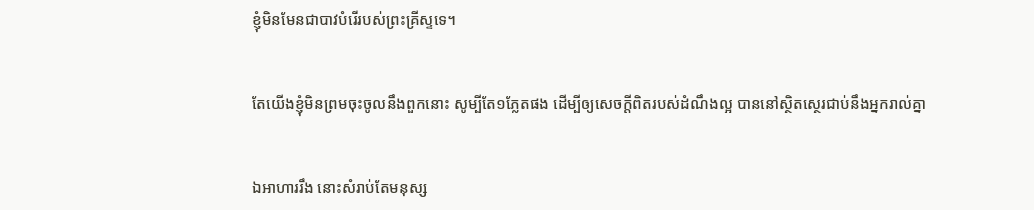ខ្ញុំមិនមែនជាបាវបំរើរបស់ព្រះ‌គ្រីស្ទទេ។


តែយើងខ្ញុំមិនព្រមចុះចូលនឹងពួកនោះ សូម្បីតែ១ភ្លែតផង ដើម្បីឲ្យសេចក្ដីពិតរបស់ដំណឹងល្អ បាននៅស្ថិត‌ស្ថេរជាប់នឹងអ្នករាល់គ្នា


ឯអាហាររឹង នោះសំរាប់តែមនុស្ស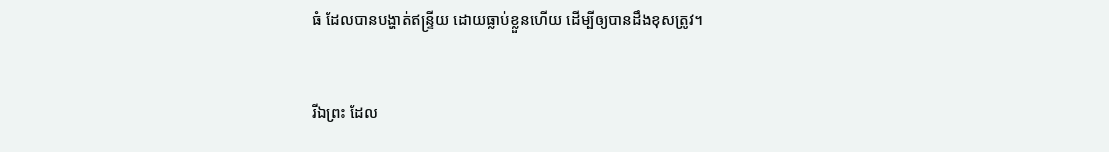ធំ ដែលបានបង្ហាត់ឥន្ទ្រីយ ដោយធ្លាប់ខ្លួនហើយ ដើម្បីឲ្យបានដឹងខុសត្រូវ។


រីឯព្រះ ដែល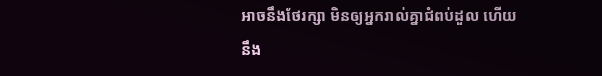អាចនឹងថែរក្សា មិនឲ្យអ្នករាល់គ្នាជំពប់ដួល ហើយនឹង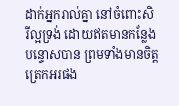ដាក់អ្នករាល់គ្នា នៅចំពោះសិរី‌ល្អទ្រង់ ដោយឥតមានកន្លែងបន្ទោសបាន ព្រមទាំងមានចិត្តត្រេក‌អរផង